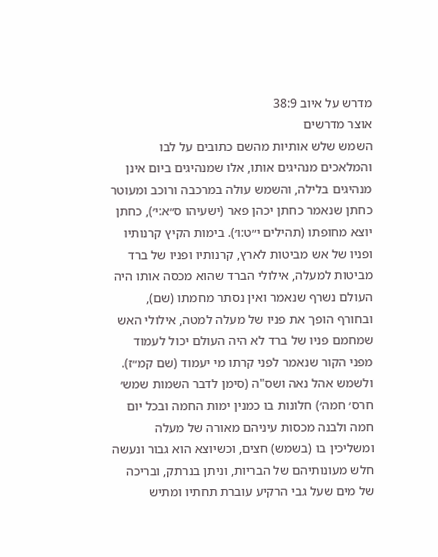מדרש על איוב 38:9
אוצר מדרשים
השמש שלש אותיות מהשם כתובים על לבו והמלאכים מנהיגים אותו, אלו שמנהיגים ביום אינן מנהיגים בלילה, והשמש עולה במרכבה ורוכב ומעוטר כחתן שנאמר כחתן יכהן פאר (ישעיהו ס״א:י׳), כחתן יוצא מחופתו (תהילים י״ט:ו׳). בימות הקיץ קרנותיו ופניו של אש מביטות לארץ, קרנותיו ופניו של ברד מביטות למעלה, אילולי הברד שהוא מכסה אותו היה העולם נשרף שנאמר ואין נסתר מחמתו (שם), ובחורף הופך את פניו של מעלה למטה, אילולי האש שמחמם פניו של ברד לא היה העולם יכול לעמוד מפני הקור שנאמר לפני קרתו מי יעמוד (שם קמ״ז). ולשמש אהל נאה ושס"ה (סימן לדבר השמות שמש׳ חרס׳ חמה׳) חלונות בו כמנין ימות החמה ובכל יום חמה ולבנה מכסות עיניהם מאורה של מעלה ומשליכין בו (בשמש) חצים, וכשיוצא הוא גבור ונעשה חלש מעונותיהם של הבריות, וניתן בנרתק, ובריכה של מים שעל גבי הרקיע עוברת תחתיו ומתיש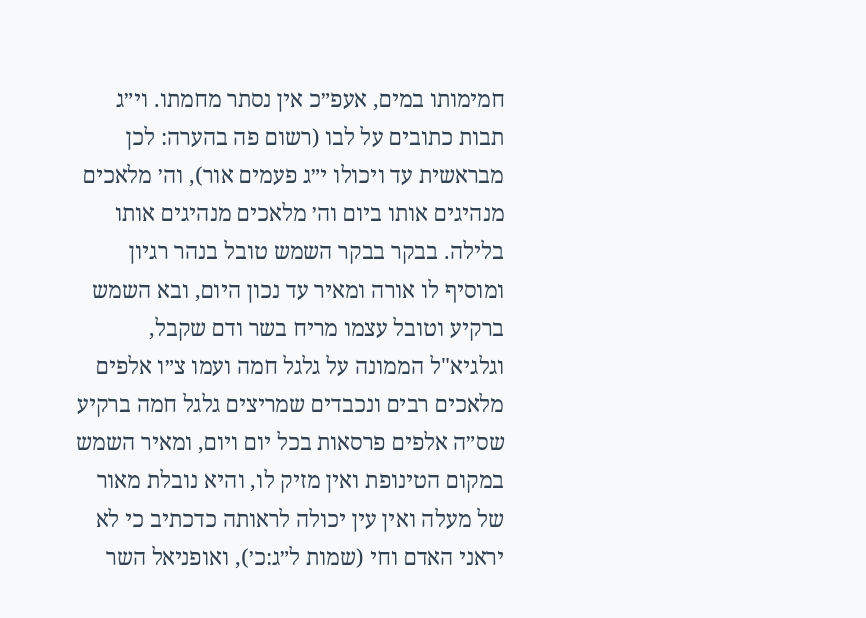חמימותו במים, אעפ״כ אין נסתר מחמתו. וי״ג תבות כתובים על לבו (רשום פה בהערה: לכן מבראשית עד ויכולו י״ג פעמים אור), וה׳ מלאכים מנהיגים אותו ביום וה׳ מלאכים מנהיגים אותו בלילה. בבקר בבקר השמש טובל בנהר רגיון ומוסיף לו אורה ומאיר עד נכון היום, ובא השמש ברקיע וטובל עצמו מריח בשר ודם שקבל, וגלגיא"ל הממונה על גלגל חמה ועמו צ״ו אלפים מלאכים רבים ונכבדים שמריצים גלגל חמה ברקיע שס״ה אלפים פרסאות בכל יום ויום, ומאיר השמש במקום הטינופת ואין מזיק לו, והיא נובלת מאור של מעלה ואין עין יכולה לראותה כדכתיב כי לא יראני האדם וחי (שמות ל״ג:כ׳), ואופניאל השר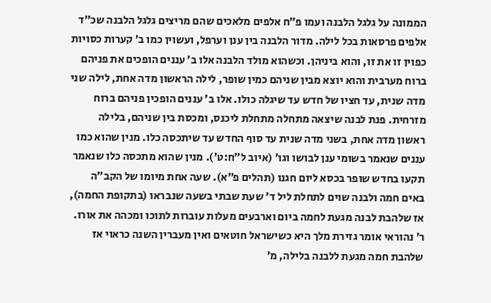הממונה על גלגל הלבנה ועמו פ״ח אלפים מלאכים שהם מריצים גלגל הלבנה שכ"ד אלפים פרסאות בכל לילה. מדור הלבנה בין ענן וערפל, ועשוין כמו ב׳ קערות כסויות כפוין זו את זו, והוא ביניהן. וכשהוא מולד הלבנה אלו ב׳ עננים הופכים את פניהם ברוח מערבית והוא יוצא מבין שניהם כמין שופר, לילה הראשון מדה אחת, לילה שני מדה שנית, עד חציו של חדש עד שיגלה כולו. אלו ב׳ עננים הופכין פניהם ברוח מזרחית. פנת לבנה שיצאה מתחלה מתחלת ליכנס, ומכסת בין שניהם, בלילה ראשון מדה אחת, בשני מדה שנית עד סוף החדש עד שיתכסה כלו. מנין שהוא כמו עננים שנאמר בשומי ענן לבושו וגו׳ (איוב ל״ח:ט׳). מנין שהוא מתכסה כלו שנאמר תקעו בחדש שופר בכסא ליום חגנו (תהלים פ״א). שעה אחת מיומו של הקב״ה באים חמה ולבנה שוים לתחלת ליל ד׳ שעת שבתי בשעה שנבראו (בתקופת החמה), אז שלהבת לבנה מגעת לחמה ביום וארבעים מעלות עוברות לתוכו ומכהה את אורו. ר׳ נהוראי אומר גזירת מלך היא כשישראל חוטאים ואין מעברין השנה כראוי אז שלהבת חמה מגעת ללבנה בלילה, מ׳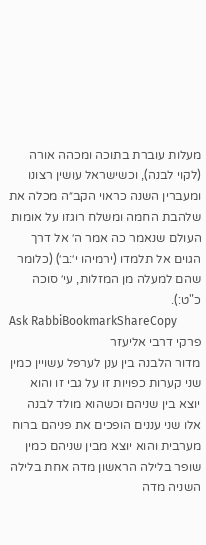מעלות עוברת בתוכה ומכהה אורה (לקוי לבנה), וכשישראל עושין רצונו ומעברין השנה כראוי הקב״ה מכלה את שלהבת החמה ומשלח רוגזו על אומות העולם שנאמר כה אמר ה׳ אל דרך הגוים אל תלמדו (ירמיהו י׳:ב׳) (כלומר שהם למעלה מן המזלות, עי׳ סוכה כ"ט:).
Ask RabbiBookmarkShareCopy
פרקי דרבי אליעזר
מדור הלבנה בין ענן לערפל עשויין כמין שני קערות כפויות זו על גבי זו והוא יוצא בין שניהם וכשהוא מולד לבנה אלו שני עננים הופכים את פניהם ברוח מערבית והוא יוצא מבין שניהם כמין שופר בלילה הראשון מדה אחת בלילה השניה מדה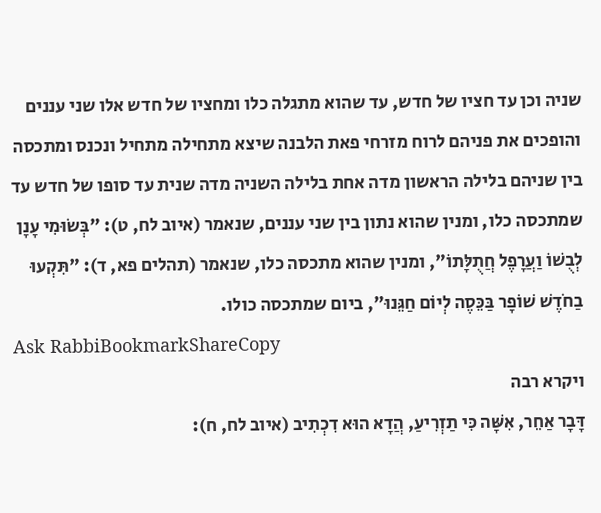שניה וכן עד חציו של חדש, עד שהוא מתגלה כלו ומחציו של חדש אלו שני עננים והופכים את פניהם לרוח מזרחי פאת הלבנה שיצא מתחילה מתחיל ונכנס ומתכסה בין שניהם בלילה הראשון מדה אחת בלילה השניה מדה שנית עד סופו של חדש עד שמתכסה כלו, ומנין שהוא נתון בין שני עננים, שנאמר (איוב לח, ט): "בְּשׂוּמִי עָנָן לְבֻשׁוֹ וַעֲרָפֶל חֲתֻלָּתוֹ", ומנין שהוא מתכסה כלו, שנאמר (תהלים פא, ד): "תִּקְעוּ בַחֹדֶשׁ שׁוֹפָר בַּכֵּסֶה לְיוֹם חַגֵּנוּ", ביום שמתכסה כולו.
Ask RabbiBookmarkShareCopy
ויקרא רבה
דָּבָר אַחֵר, אִשָּׁה כִּי תַזְרִיעַ, הֲדָא הוּא דִכְתִיב (איוב לח, ח):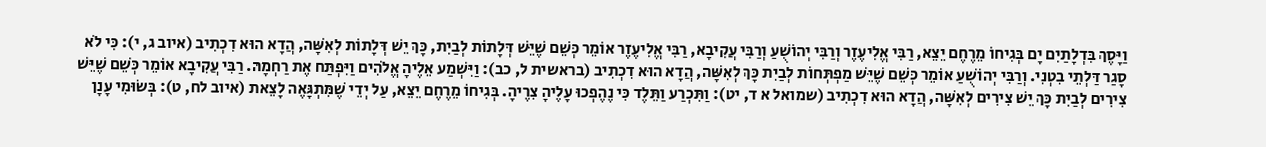וַיָּסֶךְ בִּדְלָתַיִם יָם בְּגִיחוֹ מֵרֶחֶם יֵצֵא, רַבִּי אֱלִיעֶזֶר וְרַבִּי יְהוֹשֻׁעַ וְרַבִּי עֲקִיבָא, רַבִּי אֱלִיעֶזֶר אוֹמֵר כְּשֵׁם שֶׁיֵּשׁ דְּלָתוֹת לְבַיִת, כָּךְ יֵשׁ דְּלָתוֹת לְאִשָּׁה, הֲדָא הוּא דִכְתִיב (איוב ג, י): כִּי לֹא סָגַר דַּלְתֵי בִטְנִי. וְרַבִּי יְהוֹשֻׁעַ אוֹמֵר כְּשֵׁם שֶׁיֵּשׁ מַפְתְּחוֹת לְבַיִת כָּךְ לְאִשָּׁה, הֲדָא הוּא דִכְתִיב (בראשית ל, כב): וַיִּשְׁמַע אֵלֶיהָ אֱלֹהִים וַיִּפְתַּח אֶת רַחְמָהּ. רַבִּי עֲקִיבָא אוֹמֵר כְּשֵׁם שֶׁיֵּשׁ צִירִים לְבַיִת כָּךְ יֵשׁ צִירִים לְאִשָּׁה, הֲדָא הוּא דִכְתִיב (שמואל א ד, יט): וַתִּכְרַע וַתֵּלֶד כִּי נֶהֶפְכוּ עָלֶיהָ צִרֶיהָ. בְּגִיחוֹ מֵרֶחֶם יֵצֵא, עַל יְדֵי שֶׁמִּתְגָּאֶה לָצֵאת (איוב לח, ט): בְּשׂוּמִי עָנָן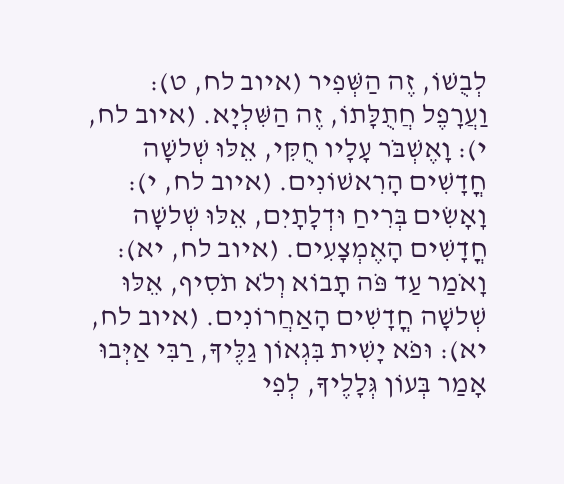לְבֻשׁוֹ, זֶה הַשְּׁפִיר (איוב לח, ט): וַעֲרָפֶל חֲתֻלָּתוֹ, זֶה הַשִּׁלְיָא. (איוב לח, י): וָאֶשְׁבֹּר עָלָיו חֻקִּי, אֵלּוּ שְׁלשָׁה חֳדָשִׁים הָרִאשׁוֹנִים. (איוב לח, י): וָאָשִׂים בְּרִיחַ וּדְלָתָיִם, אֵלּוּ שְׁלשָׁה חֳדָשִׁים הָאֶמְצָעִים. (איוב לח, יא): וָאֹמַר עַד פֹּה תָבוֹא וְלֹא תֹסִיף, אֵלּוּ שְׁלשָׁה חֳדָשִׁים הָאַחֲרוֹנִים. (איוב לח, יא): וּפֹא יָשִׁית בִּגְאוֹן גַלֶּיךָ, רַבִּי אַיְּבוּ אָמַר בְּעוֹן גְּלָלֶיךָ, לְפִי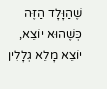שֶׁהַוָּלָד הַזֶּה כְּשֶׁהוּא יוֹצֵא, יוֹצֵא מָלֵא גְלָלִין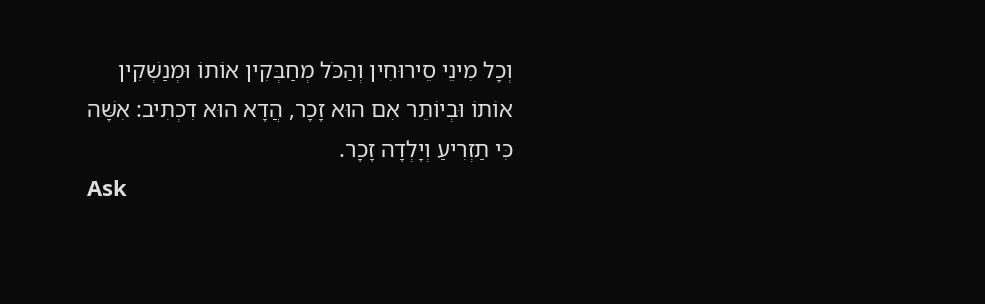וְכָל מִינֵי סֵירוּחִין וְהַכֹּל מְחַבְּקִין אוֹתוֹ וּמְנַשְׁקִין אוֹתוֹ וּבְיוֹתֵר אִם הוּא זָכָר, הֲדָא הוּא דִכְתִיב: אִשָּׁה כִּי תַזְרִיעַ וְיָלְדָה זָכָר.
Ask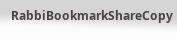RabbiBookmarkShareCopy